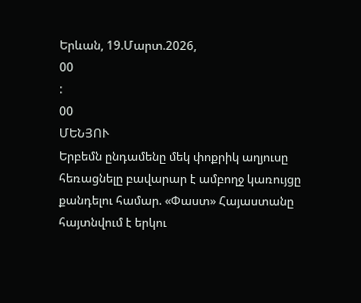Երևան, 19.Մարտ.2026,
00
:
00
ՄԵՆՅՈՒ
Երբեմն ընդամենը մեկ փոքրիկ աղյուսը հեռացնելը բավարար է ամբողջ կառույցը քանդելու համար. «Փաստ» Հայաստանը հայտնվում է երկու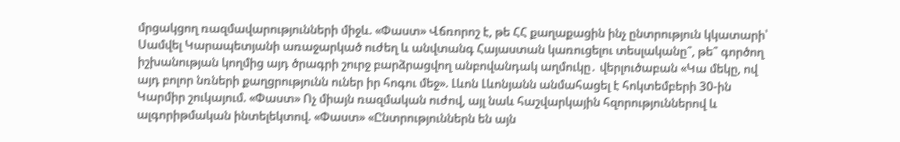մրցակցող ռազմավարությունների միջև. «Փաստ» Վճռորոշ է, թե ՀՀ քաղաքացին ինչ ընտրություն կկատարի՝ Սամվել Կարապետյանի առաջարկած ուժեղ և անվտանգ Հայաստան կառուցելու տեսլականը՞, թե՞ գործող իշխանության կողմից այդ ծրագրի շուրջ բարձրացվող անբովանդակ աղմուկը․ վերլուծաբան «Կա մեկը, ով այդ բոլոր նռների քաղցրությունն ուներ իր հոգու մեջ». Լևոն Լևոնյանն անմահացել է հոկտեմբերի 30-ին Կարմիր շուկայում. «Փաստ» Ոչ միայն ռազմական ուժով, այլ նաև հաշվարկային հզորություններով և ալգորիթմական ինտելեկտով. «Փաստ» «Ընտրություններն են այն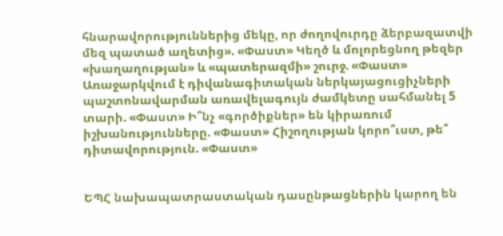հնարավորություններից մեկը, որ ժողովուրդը ձերբազատվի մեզ պատած աղետից». «Փաստ» Կեղծ և մոլորեցնող թեզեր «խաղաղության» և «պատերազմի» շուրջ. «Փաստ» Առաջարկվում է դիվանագիտական ներկայացուցիչների պաշտոնավարման առավելագույն ժամկետը սահմանել 5 տարի. «Փաստ» Ի՞նչ «գործիքներ» են կիրառում իշխանությունները. «Փաստ» Հիշողության կորո՞ւստ, թե՞ դիտավորություն. «Փաստ»


ԵՊՀ նախապատրաստական դասընթացներին կարող են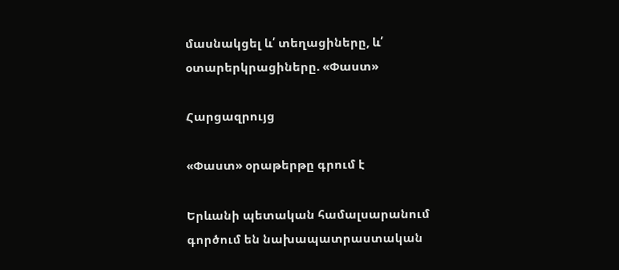մասնակցել և՛ տեղացիները, և՛ օտարերկրացիները. «Փաստ»

Հարցազրույց

«Փաստ» օրաթերթը գրում է

Երևանի պետական համալսարանում գործում են նախապատրաստական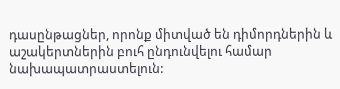դասընթացներ, որոնք միտված են դիմորդներին և աշակերտներին բուհ ընդունվելու համար նախապատրաստելուն: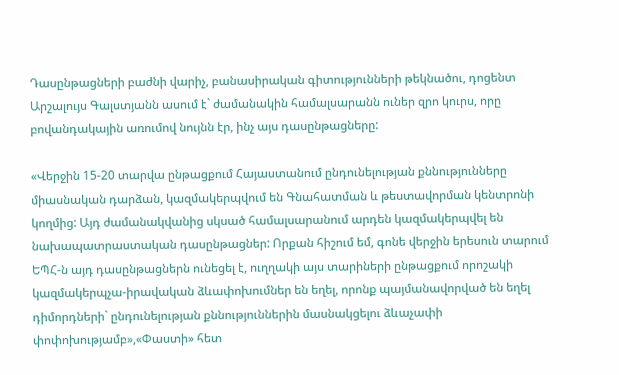Դասընթացների բաժնի վարիչ, բանասիրական գիտությունների թեկնածու, դոցենտ Արշալույս Գալստյանն ասում է` ժամանակին համալսարանն ուներ զրո կուրս, որը բովանդակային առումով նույնն էր, ինչ այս դասընթացները:

«Վերջին 15-20 տարվա ընթացքում Հայաստանում ընդունելության քննությունները միասնական դարձան, կազմակերպվում են Գնահատման և թեստավորման կենտրոնի կողմից: Այդ ժամանակվանից սկսած համալսարանում արդեն կազմակերպվել են նախապատրաստական դասընթացներ: Որքան հիշում եմ, գոնե վերջին երեսուն տարում ԵՊՀ-ն այդ դասընթացներն ունեցել է, ուղղակի այս տարիների ընթացքում որոշակի կազմակերպչա-իրավական ձևափոխումներ են եղել, որոնք պայմանավորված են եղել դիմորդների` ընդունելության քննություններին մասնակցելու ձևաչափի փոփոխությամբ»,«Փաստի» հետ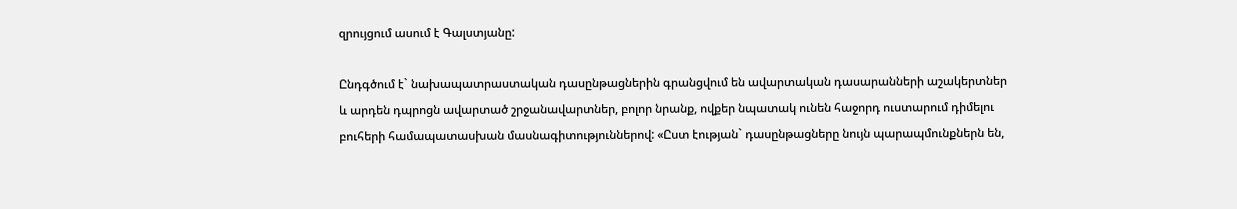զրույցում ասում է Գալստյանը:

Ընդգծում է` նախապատրաստական դասընթացներին գրանցվում են ավարտական դասարանների աշակերտներ և արդեն դպրոցն ավարտած շրջանավարտներ, բոլոր նրանք, ովքեր նպատակ ունեն հաջորդ ուստարում դիմելու բուհերի համապատասխան մասնագիտություններով: «Ըստ էության` դասընթացները նույն պարապմունքներն են,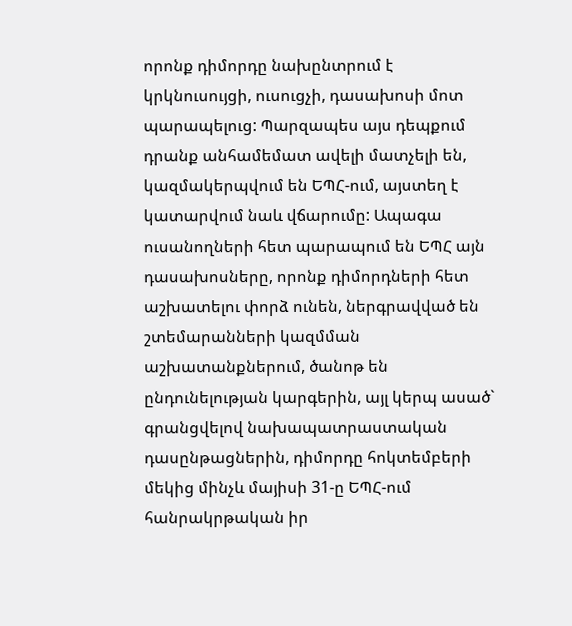որոնք դիմորդը նախընտրում է կրկնուսույցի, ուսուցչի, դասախոսի մոտ պարապելուց: Պարզապես այս դեպքում դրանք անհամեմատ ավելի մատչելի են, կազմակերպվում են ԵՊՀ-ում, այստեղ է կատարվում նաև վճարումը: Ապագա ուսանողների հետ պարապում են ԵՊՀ այն դասախոսները, որոնք դիմորդների հետ աշխատելու փորձ ունեն, ներգրավված են շտեմարանների կազմման աշխատանքներում, ծանոթ են ընդունելության կարգերին, այլ կերպ ասած` գրանցվելով նախապատրաստական դասընթացներին, դիմորդը հոկտեմբերի մեկից մինչև մայիսի 31-ը ԵՊՀ-ում հանրակրթական իր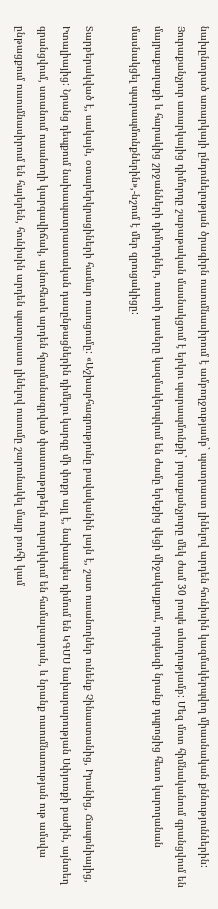նախընտրած առարկայի ընդունելության ծրագիրն ուսումնասիրում է ամբողջությամբ` պատրաստ լինելով արդեն հունիսին կազմակերպվող միասնական քննություններին: Յուրաքանչյուր առարկայից դիմորդը շաբաթական մասնակցում է երկու պարապմունքի` յուրաքանչյուրը մեկ ժամ 30 րոպե տևողությամբ: Մեզ մոտ հիմնականում գրանցվում են մայրաքաղաքի և հարակից շրջանների դիմորդներ, ուստի դասերը կազմակերպվում են ժամը երեքից վեցի միջակայքում, որպեսզի նրանք դպրոցից հետո կարողանան մասնակցել պարապմունքներին»,-նշում է մեր զրուցակիցը:

Տարբերակված է, սակայն, օտարերկրացիների համար ուսուցումը: «Աշխարհագրությունը բավականին լայն է, շատ ուսանողներ ունենք Չինաստանից, Իրանից, Ճապոնիայից, Իտալիայից: Նրանց դեպքում նախապատրաստական դասընթացներին դիմելու կարգը մի փոքր այլ է, նախապես դիմում են ԿԳՄՍ նախարարության Սփյուռքի բաժին, այնտեղ գրանցվում, ստանում ուսանողի կարգավիճակ, այնուհետև արդեն հրամանագրված փաստաթղթերն ուղարկվում են համալսարան, և նրանք ուսումնառության ութ ամսվա ընթացքում ուսումնասիրում են հայերեն, հունիսին արդեն պատրաստ լինելով ուսումը շարունակել մայր բուհի կամ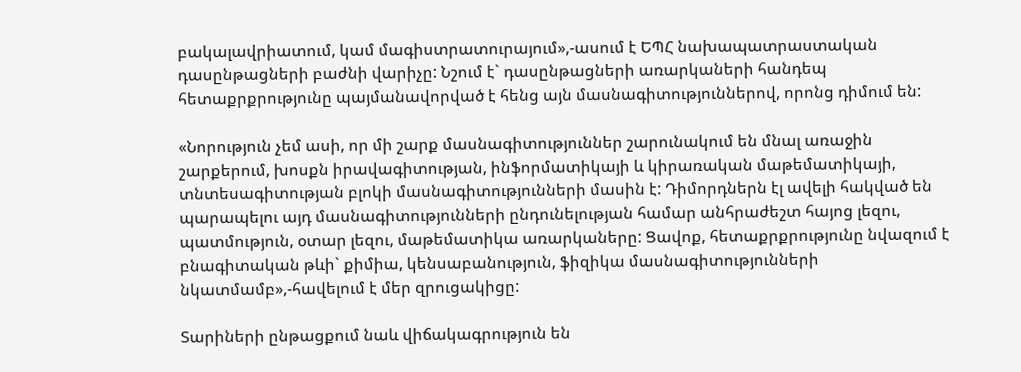բակալավրիատում, կամ մագիստրատուրայում»,-ասում է ԵՊՀ նախապատրաստական դասընթացների բաժնի վարիչը: Նշում է` դասընթացների առարկաների հանդեպ հետաքրքրությունը պայմանավորված է հենց այն մասնագիտություններով, որոնց դիմում են:

«Նորություն չեմ ասի, որ մի շարք մասնագիտություններ շարունակում են մնալ առաջին շարքերում, խոսքն իրավագիտության, ինֆորմատիկայի և կիրառական մաթեմատիկայի, տնտեսագիտության բլոկի մասնագիտությունների մասին է: Դիմորդներն էլ ավելի հակված են պարապելու այդ մասնագիտությունների ընդունելության համար անհրաժեշտ հայոց լեզու, պատմություն, օտար լեզու, մաթեմատիկա առարկաները: Ցավոք, հետաքրքրությունը նվազում է բնագիտական թևի` քիմիա, կենսաբանություն, ֆիզիկա մասնագիտությունների նկատմամբ»,-հավելում է մեր զրուցակիցը:

Տարիների ընթացքում նաև վիճակագրություն են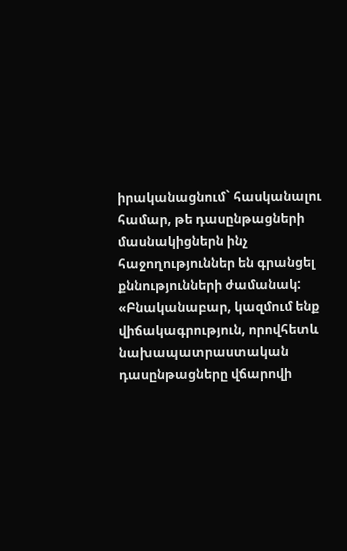իրականացնում` հասկանալու համար, թե դասընթացների մասնակիցներն ինչ հաջողություններ են գրանցել քննությունների ժամանակ: «Բնականաբար, կազմում ենք վիճակագրություն, որովհետև նախապատրաստական դասընթացները վճարովի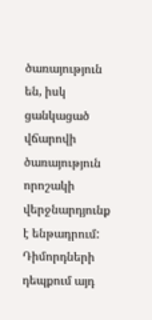ծառայություն են, իսկ ցանկացած վճարովի ծառայություն որոշակի վերջնարդյունք է ենթադրում: Դիմորդների դեպքում այդ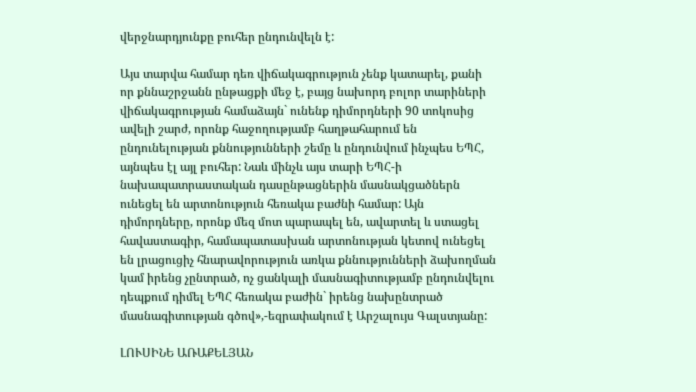վերջնարդյունքը բուհեր ընդունվելն է:

Այս տարվա համար դեռ վիճակագրություն չենք կատարել, քանի որ քննաշրջանն ընթացքի մեջ է, բայց նախորդ բոլոր տարիների վիճակագրության համաձայն` ունենք դիմորդների 90 տոկոսից ավելի շարժ, որոնք հաջողությամբ հաղթահարում են ընդունելության քննությունների շեմը և ընդունվում ինչպես ԵՊՀ, այնպես էլ այլ բուհեր: Նաև մինչև այս տարի ԵՊՀ-ի նախապատրաստական դասընթացներին մասնակցածներն ունեցել են արտոնություն հեռակա բաժնի համար: Այն դիմորդները, որոնք մեզ մոտ պարապել են, ավարտել և ստացել հավաստագիր, համապատասխան արտոնության կետով ունեցել են լրացուցիչ հնարավորություն առկա քննությունների ձախողման կամ իրենց չընտրած, ոչ ցանկալի մասնագիտությամբ ընդունվելու դեպքում դիմել ԵՊՀ հեռակա բաժին` իրենց նախընտրած մասնագիտության գծով»,-եզրափակում է Արշալույս Գալստյանը:

ԼՈՒՍԻՆԵ ԱՌԱՔԵԼՅԱՆ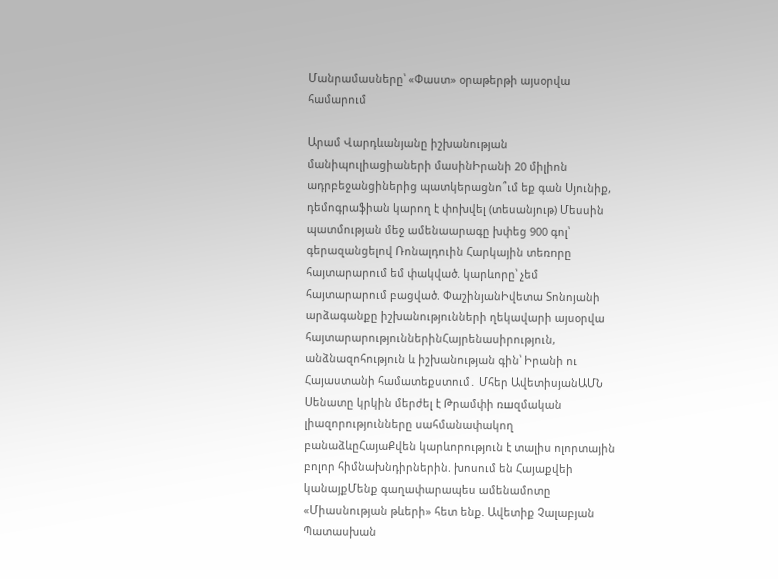Մանրամասները՝ «Փաստ» օրաթերթի այսօրվա համարում

Արամ Վարդևանյանը իշխանության մանիպուլիացիաների մասինԻրանի 20 միլիոն ադրբեջանցիներից պատկերացնո՞ւմ եք գան Սյունիք, դեմոգրաֆիան կարող է փոխվել (տեսանյութ) Մեսսին պատմության մեջ ամենաարագը խփեց 900 գոլ՝ գերազանցելով Ռոնալդուին Հարկային տեռnրը հայտարարում եմ փակված. կարևորը՝ չեմ հայտարարում բացված. ՓաշինյանԻվետա Տոնոյանի արձագանքը իշխանությունների ղեկավարի այսօրվա հայտարարություններինՀայրենասիրություն, անձնազոհություն և իշխանության գին՝ Իրանի ու Հայաստանի համատեքստում․ Մհեր ԱվետիսյանԱՄՆ Սենատը կրկին մերժել է Թրամփի ռшզմական լիազորությունները սահմանափակող բանաձևըՀայաՔվեն կարևորություն է տալիս ոլորտային բոլոր հիմնախնդիրներին. խոսում են Հայաքվեի կանայքՄենք գաղափարապես ամենամոտը «Միասնության թևերի» հետ ենք. Ավետիք Չալաբյան Պատասխան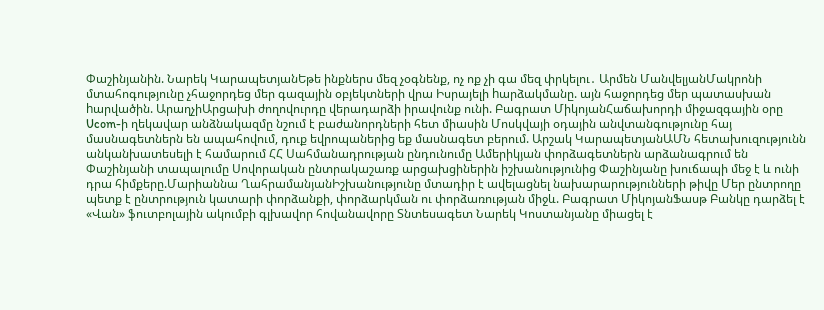Փաշինյանին. Նարեկ ԿարապետյանԵթե ինքներս մեզ չօգնենք, ոչ ոք չի գա մեզ փրկելու․ Արմեն ՄանվելյանՄակրոնի մտահոգությունը չհաջորդեց մեր գազային օբյեկտների վրա Իսրայելի hարձակմանը. այն հաջորդեց մեր պատասխան hարվածին. ԱրաղչիԱրցախի ժողովուրդը վերադարձի իրավունք ունի. Բագրատ ՄիկոյանՀաճախորդի միջազգային օրը Ucom-ի ղեկավար անձնակազմը նշում է բաժանորդների հետ միասին Մոսկվայի օդային անվտանգությունը հայ մասնագետներն են ապահովում, դուք եվրոպաներից եք մասնագետ բերում. Արշակ ԿարապետյանԱՄՆ հետախուզությունն անկանխատեսելի է համարում ՀՀ Սահմանադրության ընդունումը Ամերիկյան փորձագետներն արձանագրում են Փաշինյանի տապալումը Սովորական ընտրակաշառք արցախցիներին իշխանությունից Փաշինյանը խուճապի մեջ է և ունի դրա հիմքերը.Մարիաննա ՂահրամանյանԻշխանությունը մտադիր է ավելացնել նախարարությունների թիվը Մեր ընտրողը պետք է ընտրություն կատարի փորձանքի, փորձարկման ու փորձառության միջև. Բագրատ ՄիկոյանՖասթ Բանկը դարձել է «Վան» ֆուտբոլային ակումբի գլխավոր հովանավորը Տնտեսագետ Նարեկ Կոստանյանը միացել է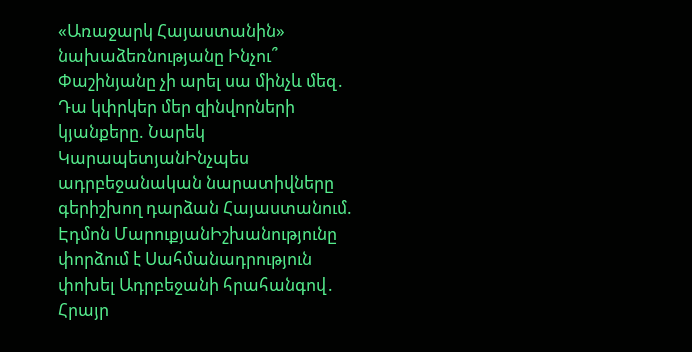«Առաջարկ Հայաստանին» նախաձեռնությանը Ինչու՞ Փաշինյանը չի արել սա մինչև մեզ․ Դա կփրկեր մեր զինվորների կյանքերը. Նարեկ ԿարապետյանԻնչպես ադրբեջանական նարատիվները գերիշխող դարձան Հայաստանում. Էդմոն ՄարուքյանԻշխանությունը փորձում է Սահմանադրություն փոխել Ադրբեջանի հրահանգով․ Հրայր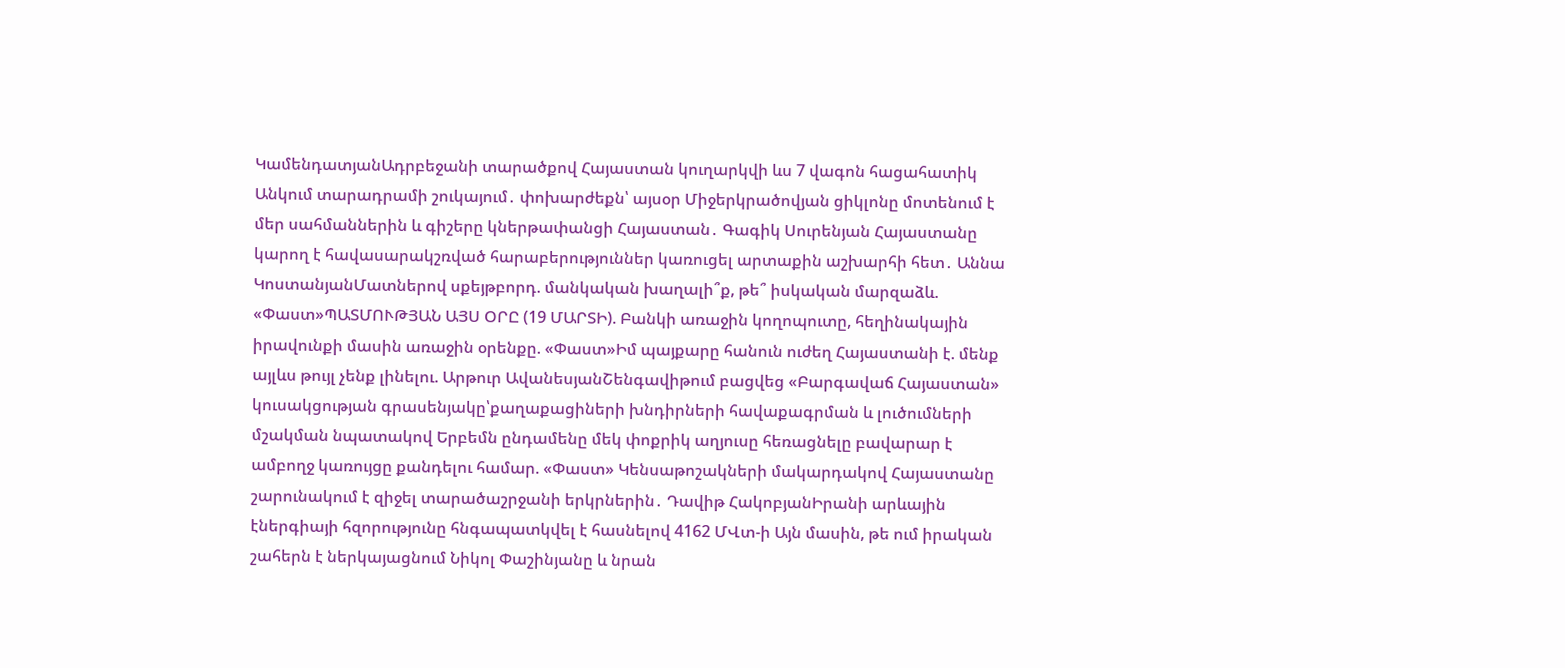ԿամենդատյանԱդրբեջանի տարածքով Հայաստան կուղարկվի ևս 7 վագոն հացահատիկ Անկում տարադրամի շուկայում․ փոխարժեքն՝ այսօր Միջերկրածովյան ցիկլոնը մոտենում է մեր սահմաններին և գիշերը կներթափանցի Հայաստան․ Գագիկ Սուրենյան Հայաստանը կարող է հավասարակշռված հարաբերություններ կառուցել արտաքին աշխարհի հետ․ Աննա ԿոստանյանՄատներով սքեյթբորդ. մանկական խաղալի՞ք, թե՞ իսկական մարզաձև. «Փաստ»ՊԱՏՄՈՒԹՅԱՆ ԱՅՍ ՕՐԸ (19 ՄԱՐՏԻ). Բանկի առաջին կողոպուտը, հեղինակային իրավունքի մասին առաջին օրենքը. «Փաստ»Իմ պայքարը հանուն ուժեղ Հայաստանի է. մենք այլևս թույլ չենք լինելու. Արթուր ԱվանեսյանՇենգավիթում բացվեց «Բարգավաճ Հայաստան» կուսակցության գրասենյակը՝քաղաքացիների խնդիրների հավաքագրման և լուծումների մշակման նպատակով Երբեմն ընդամենը մեկ փոքրիկ աղյուսը հեռացնելը բավարար է ամբողջ կառույցը քանդելու համար. «Փաստ» Կենսաթոշակների մակարդակով Հայաստանը շարունակում է զիջել տարածաշրջանի երկրներին․ Դավիթ ՀակոբյանԻրանի արևային էներգիայի հզորությունը հնգապատկվել է հասնելով 4162 ՄՎտ-ի Այն մասին, թե ում իրական շահերն է ներկայացնում Նիկոլ Փաշինյանը և նրան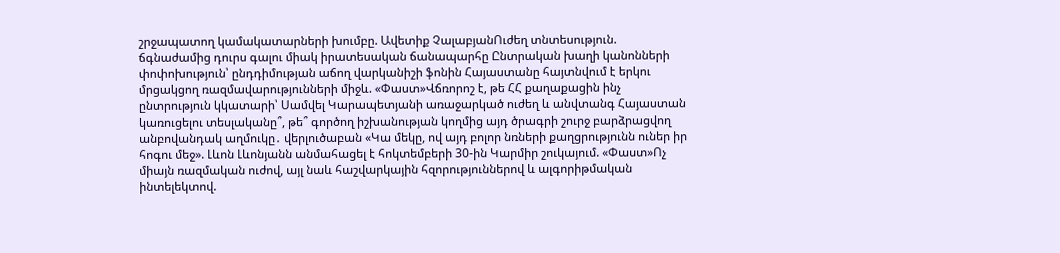շրջապատող կամակատարների խումբը. Ավետիք ՉալաբյանՈւժեղ տնտեսություն. ճգնաժամից դուրս գալու միակ իրատեսական ճանապարհը Ընտրական խաղի կանոնների փոփոխություն՝ ընդդիմության աճող վարկանիշի ֆոնին Հայաստանը հայտնվում է երկու մրցակցող ռազմավարությունների միջև. «Փաստ»Վճռորոշ է, թե ՀՀ քաղաքացին ինչ ընտրություն կկատարի՝ Սամվել Կարապետյանի առաջարկած ուժեղ և անվտանգ Հայաստան կառուցելու տեսլականը՞, թե՞ գործող իշխանության կողմից այդ ծրագրի շուրջ բարձրացվող անբովանդակ աղմուկը․ վերլուծաբան «Կա մեկը, ով այդ բոլոր նռների քաղցրությունն ուներ իր հոգու մեջ». Լևոն Լևոնյանն անմահացել է հոկտեմբերի 30-ին Կարմիր շուկայում. «Փաստ»Ոչ միայն ռազմական ուժով, այլ նաև հաշվարկային հզորություններով և ալգորիթմական ինտելեկտով.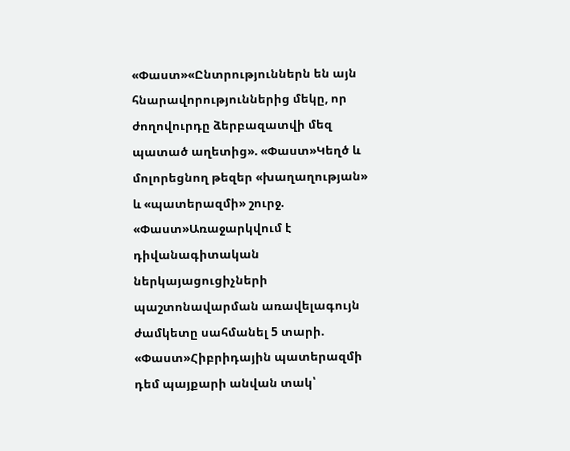«Փաստ»«Ընտրություններն են այն հնարավորություններից մեկը, որ ժողովուրդը ձերբազատվի մեզ պատած աղետից». «Փաստ»Կեղծ և մոլորեցնող թեզեր «խաղաղության» և «պատերազմի» շուրջ. «Փաստ»Առաջարկվում է դիվանագիտական ներկայացուցիչների պաշտոնավարման առավելագույն ժամկետը սահմանել 5 տարի. «Փաստ»Հիբրիդային պատերազմի դեմ պայքարի անվան տակ՝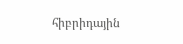հիբրիդային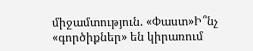միջամտություն. «Փաստ»Ի՞նչ «գործիքներ» են կիրառում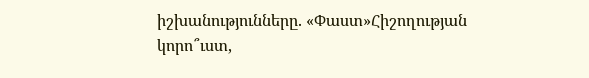իշխանությունները. «Փաստ»Հիշողության կորո՞ւստ,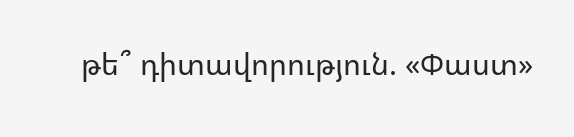թե՞ դիտավորություն. «Փաստ»